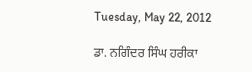Tuesday, May 22, 2012

ਡਾ. ਨਗਿੰਦਰ ਸਿੰਘ ਹਰੀਕਾ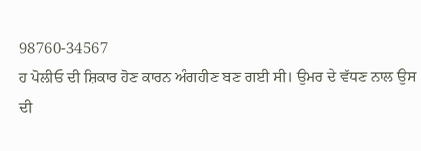98760-34567
ਹ ਪੋਲੀਓ ਦੀ ਸ਼ਿਕਾਰ ਹੋਣ ਕਾਰਨ ਅੰਗਹੀਣ ਬਣ ਗਈ ਸੀ। ਉਮਰ ਦੇ ਵੱਧਣ ਨਾਲ ਉਸ ਦੀ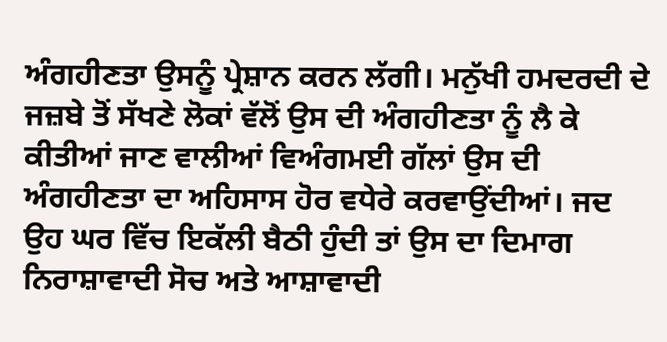ਅੰਗਹੀਣਤਾ ਉਸਨੂੰ ਪ੍ਰੇਸ਼ਾਨ ਕਰਨ ਲੱਗੀ। ਮਨੁੱਖੀ ਹਮਦਰਦੀ ਦੇ ਜਜ਼ਬੇ ਤੋਂ ਸੱਖਣੇ ਲੋਕਾਂ ਵੱਲੋਂ ਉਸ ਦੀ ਅੰਗਹੀਣਤਾ ਨੂੰ ਲੈ ਕੇ ਕੀਤੀਆਂ ਜਾਣ ਵਾਲੀਆਂ ਵਿਅੰਗਮਈ ਗੱਲਾਂ ਉਸ ਦੀ ਅੰਗਹੀਣਤਾ ਦਾ ਅਹਿਸਾਸ ਹੋਰ ਵਧੇਰੇ ਕਰਵਾਉਂਦੀਆਂ। ਜਦ ਉਹ ਘਰ ਵਿੱਚ ਇਕੱਲੀ ਬੈਠੀ ਹੁੰਦੀ ਤਾਂ ਉਸ ਦਾ ਦਿਮਾਗ ਨਿਰਾਸ਼ਾਵਾਦੀ ਸੋਚ ਅਤੇ ਆਸ਼ਾਵਾਦੀ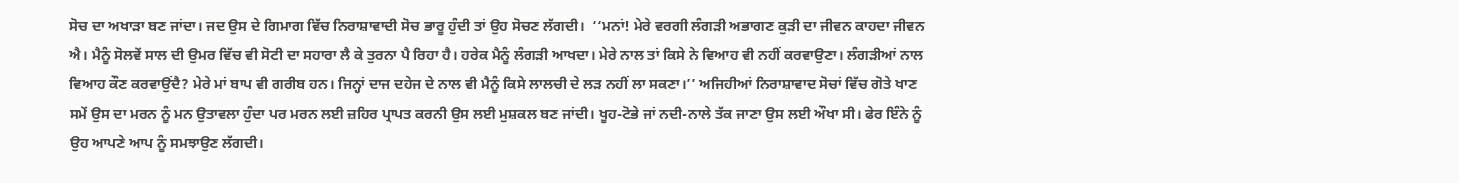ਸੋਚ ਦਾ ਅਖਾੜਾ ਬਣ ਜਾਂਦਾ। ਜਦ ਉਸ ਦੇ ਗਿਮਾਗ ਵਿੱਚ ਨਿਰਾਸ਼ਾਵਾਦੀ ਸੋਚ ਭਾਰੂ ਹੁੰਦੀ ਤਾਂ ਉਹ ਸੋਚਣ ਲੱਗਦੀ।  ‘‘ਮਨਾਂ! ਮੇਰੇ ਵਰਗੀ ਲੰਗੜੀ ਅਭਾਗਣ ਕੁੜੀ ਦਾ ਜੀਵਨ ਕਾਹਦਾ ਜੀਵਨ ਐ। ਮੈਨੂੰ ਸੋਲਵੇਂ ਸਾਲ ਦੀ ਉਮਰ ਵਿੱਚ ਵੀ ਸੋਟੀ ਦਾ ਸਹਾਰਾ ਲੈ ਕੇ ਤੁਰਨਾ ਪੈ ਰਿਹਾ ਹੈ। ਹਰੇਕ ਮੈਨੂੰ ਲੰਗੜੀ ਆਖਦਾ। ਮੇਰੇ ਨਾਲ ਤਾਂ ਕਿਸੇ ਨੇ ਵਿਆਹ ਵੀ ਨਹੀਂ ਕਰਵਾਉਣਾ। ਲੰਗੜੀਆਂ ਨਾਲ ਵਿਆਹ ਕੌਣ ਕਰਵਾਉਂਦੈ? ਮੇਰੇ ਮਾਂ ਬਾਪ ਵੀ ਗਰੀਬ ਹਨ। ਜਿਨ੍ਹਾਂ ਦਾਜ ਦਹੇਜ ਦੇ ਨਾਲ ਵੀ ਮੈਨੂੰ ਕਿਸੇ ਲਾਲਚੀ ਦੇ ਲੜ ਨਹੀਂ ਲਾ ਸਕਣਾ।’’ ਅਜਿਹੀਆਂ ਨਿਰਾਸ਼ਾਵਾਦ ਸੋਚਾਂ ਵਿੱਚ ਗੋਤੇ ਖਾਣ ਸਮੇਂ ਉਸ ਦਾ ਮਰਨ ਨੂੰ ਮਨ ਉਤਾਵਲਾ ਹੁੰਦਾ ਪਰ ਮਰਨ ਲਈ ਜ਼ਹਿਰ ਪ੍ਰਾਪਤ ਕਰਨੀ ਉਸ ਲਈ ਮੁਸ਼ਕਲ ਬਣ ਜਾਂਦੀ। ਖੂਹ-ਟੋਭੇ ਜਾਂ ਨਦੀ-ਨਾਲੇ ਤੱਕ ਜਾਣਾ ਉਸ ਲਈ ਔਖਾ ਸੀ। ਫੇਰ ਇੰਨੇ ਨੂੰ ਉਹ ਆਪਣੇ ਆਪ ਨੂੰ ਸਮਝਾਉਣ ਲੱਗਦੀ।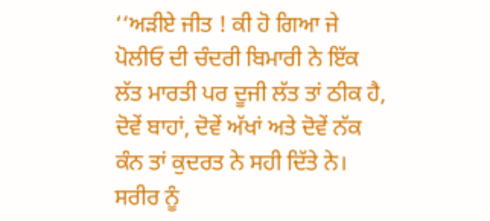‘‘ਅੜੀਏ ਜੀਤ ! ਕੀ ਹੋ ਗਿਆ ਜੇ ਪੋਲੀਓ ਦੀ ਚੰਦਰੀ ਬਿਮਾਰੀ ਨੇ ਇੱਕ ਲੱਤ ਮਾਰਤੀ ਪਰ ਦੂਜੀ ਲੱਤ ਤਾਂ ਠੀਕ ਹੈ, ਦੋਵੇਂ ਬਾਹਾਂ, ਦੋਵੇਂ ਅੱਖਾਂ ਅਤੇ ਦੋਵੇਂ ਨੱਕ ਕੰਨ ਤਾਂ ਕੁਦਰਤ ਨੇ ਸਹੀ ਦਿੱਤੇ ਨੇ। ਸਰੀਰ ਨੂੰ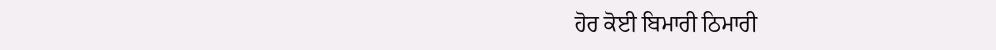ਹੋਰ ਕੋਈ ਬਿਮਾਰੀ ਠਿਮਾਰੀ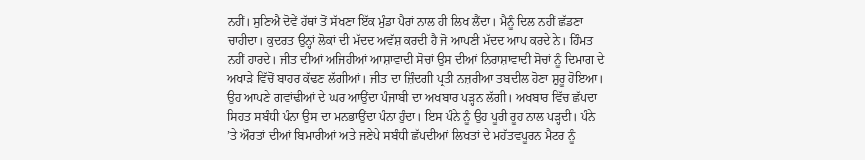ਨਹੀਂ। ਸੁਣਿਐ ਦੋਵੇਂ ਹੱਥਾਂ ਤੋਂ ਸੱਖਣਾ ਇੱਕ ਮੁੰਡਾ ਪੈਰਾਂ ਨਾਲ ਹੀ ਲਿਖ ਲੈਂਦਾ। ਮੈਨੂੰ ਦਿਲ ਨਹੀਂ ਛੱਡਣਾ ਚਾਹੀਦਾ। ਕੁਦਰਤ ਉਨ੍ਹਾਂ ਲੋਕਾਂ ਦੀ ਮੱਦਦ ਅਵੱਸ਼ ਕਰਦੀ ਹੈ ਜੋ ਆਪਣੀ ਮੱਦਦ ਆਪ ਕਰਦੇ ਨੇ। ਹਿੰਮਤ ਨਹੀਂ ਹਾਰਦੇ। ਜੀਤ ਦੀਆਂ ਅਜਿਹੀਆਂ ਆਸ਼ਾਵਾਦੀ ਸੋਚਾਂ ਉਸ ਦੀਆਂ ਨਿਰਾਸ਼ਾਵਾਦੀ ਸੋਚਾਂ ਨੂੰ ਦਿਮਾਗ ਦੇ ਅਖਾੜੇ ਵਿੱਚੋਂ ਬਾਹਰ ਕੱਢਣ ਲੱਗੀਆਂ। ਜੀਤ ਦਾ ਜ਼ਿੰਦਗੀ ਪ੍ਰਤੀ ਨਜ਼ਰੀਆ ਤਬਦੀਲ ਹੋਣਾ ਸ਼ੁਰੂ ਹੋਇਆ। ਉਹ ਆਪਣੇ ਗਵਾਂਢੀਆਂ ਦੇ ਘਰ ਆਉਂਦਾ ਪੰਜਾਬੀ ਦਾ ਅਖਬਾਰ ਪੜ੍ਹਨ ਲੱਗੀ। ਅਖਬਾਰ ਵਿੱਚ ਛੱਪਦਾ ਸਿਹਤ ਸਬੰਧੀ ਪੰਨਾ ਉਸ ਦਾ ਮਨਭਾਉਂਦਾ ਪੰਨਾ ਹੁੰਦਾ। ਇਸ ਪੰਨੇ ਨੂੰ ਉਹ ਪੂਰੀ ਰੂਹ ਨਾਲ ਪੜ੍ਹਦੀ। ਪੰਨੇ ’ਤੇ ਔਰਤਾਂ ਦੀਆਂ ਬਿਮਾਰੀਆਂ ਅਤੇ ਜਣੇਪੇ ਸਬੰਧੀ ਛੱਪਦੀਆਂ ਲਿਖਤਾਂ ਦੇ ਮਹੱਤਵਪੂਰਨ ਮੈਟਰ ਨੂੰ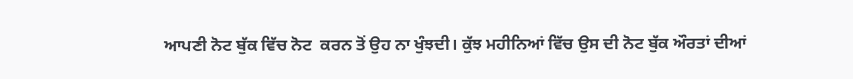ਆਪਣੀ ਨੋਟ ਬੁੱਕ ਵਿੱਚ ਨੋਟ  ਕਰਨ ਤੋਂ ਉਹ ਨਾ ਖੁੰਝਦੀ। ਕੁੱਝ ਮਹੀਨਿਆਂ ਵਿੱਚ ਉਸ ਦੀ ਨੋਟ ਬੁੱਕ ਔਰਤਾਂ ਦੀਆਂ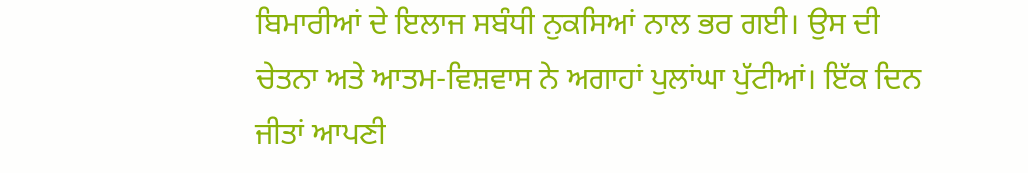ਬਿਮਾਰੀਆਂ ਦੇ ਇਲਾਜ ਸਬੰਧੀ ਨੁਕਸਿਆਂ ਨਾਲ ਭਰ ਗਈ। ਉਸ ਦੀ ਚੇਤਨਾ ਅਤੇ ਆਤਮ-ਵਿਸ਼ਵਾਸ ਨੇ ਅਗਾਹਾਂ ਪੁਲਾਂਘਾ ਪੁੱਟੀਆਂ। ਇੱਕ ਦਿਨ ਜੀਤਾਂ ਆਪਣੀ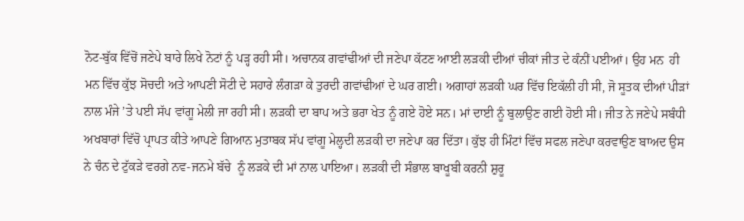ਨੋਟ-ਬੁੱਕ ਵਿੱਚੋਂ ਜਣੇਪੇ ਬਾਰੇ ਲਿਖੇ ਨੋਟਾਂ ਨੂੰ ਪੜ੍ਹ ਰਹੀ ਸੀ। ਅਚਾਨਕ ਗਵਾਂਢੀਆਂ ਦੀ ਜਣੇਪਾ ਕੱਟਣ ਆਈ ਲੜਕੀ ਦੀਆਂ ਚੀਕਾਂ ਜੀਤ ਦੇ ਕੰਨੀਂ ਪਈਆਂ। ਉਹ ਮਨ  ਹੀ ਮਨ ਵਿੱਚ ਕੁੱਝ ਸੋਚਦੀ ਅਤੇ ਆਪਣੀ ਸੋਟੀ ਦੇ ਸਹਾਰੇ ਲੰਗੜਾ ਕੇ ਤੁਰਦੀ ਗਵਾਂਢੀਆਂ ਦੇ ਘਰ ਗਈ। ਅਗਾਹਾਂ ਲੜਕੀ ਘਰ ਵਿੱਚ ਇਕੱਲੀ ਹੀ ਸੀ, ਜੋ ਸੂਤਕ ਦੀਆਂ ਪੀੜਾਂ ਨਾਲ ਮੰਜੇ ’ਤੇ ਪਈ ਸੱਪ ਵਾਂਗੂ ਮੇਲੀ ਜਾ ਰਹੀ ਸੀ। ਲੜਕੀ ਦਾ ਬਾਪ ਅਤੇ ਭਰਾ ਖੇਤ ਨੂੰ ਗਏ ਹੋਏ ਸਨ। ਮਾਂ ਦਾਈ ਨੂੰ ਬੁਲਾਉਣ ਗਈ ਹੋਈ ਸੀ। ਜੀਤ ਨੇ ਜਣੇਪੇ ਸਬੰਧੀ ਅਖਬਾਰਾਂ ਵਿੱਚੋ ਪ੍ਰਾਪਤ ਕੀਤੇ ਆਪਣੇ ਗਿਆਨ ਮੁਤਾਬਕ ਸੱਪ ਵਾਂਗੂ ਮੇਲ੍ਹਦੀ ਲੜਕੀ ਦਾ ਜਣੇਪਾ ਕਰ ਦਿੱਤਾ। ਕੁੱਝ ਹੀ ਮਿੰਟਾਂ ਵਿੱਚ ਸਫਲ ਜਣੇਪਾ ਕਰਵਾਉਣ ਬਾਅਦ ਉਸ ਨੇ ਚੰਨ ਦੇ ਟੁੱਕੜੇ ਵਰਗੇ ਨਵ-ਜਨਮੇ ਬੱਚੇ  ਨੂੰ ਲੜਕੇ ਦੀ ਮਾਂ ਨਾਲ ਪਾਇਆ। ਲੜਕੀ ਦੀ ਸੰਭਾਲ ਬਾਖੂਬੀ ਕਰਨੀ ਸ਼ੁਰੂ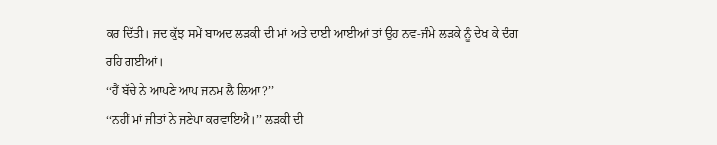ਕਰ ਦਿੱਤੀ। ਜਦ ਕੁੱਝ ਸਮੇਂ ਬਾਅਦ ਲੜਕੀ ਦੀ ਮਾਂ ਅਤੇ ਦਾਈ ਆਈਆਂ ਤਾਂ ਉਹ ਨਵ-ਜੰਮੇ ਲੜਕੇ ਨੂੰ ਦੇਖ ਕੇ ਦੰਗ ਰਹਿ ਗਈਆਂ।
‘‘ਹੈਂ ਬੱਚੇ ਨੇ ਆਪਣੇ ਆਪ ਜਨਮ ਲੈ ਲਿਆ?’’
‘‘ਨਹੀਂ ਮਾਂ ਜੀਤਾਂ ਨੇ ਜਣੇਪਾ ਕਰਵਾਇਐ।’’ ਲੜਕੀ ਦੀ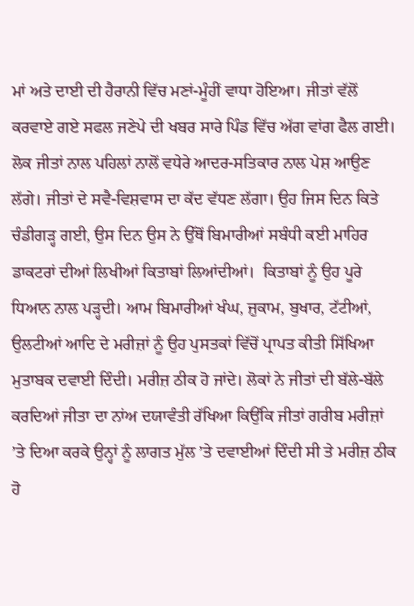ਮਾਂ ਅਤੇ ਦਾਈ ਦੀ ਹੈਰਾਨੀ ਵਿੱਚ ਮਣਾਂ-ਮੂੰਹੀਂ ਵਾਧਾ ਹੋਇਆ। ਜੀਤਾਂ ਵੱਲੋਂ ਕਰਵਾਏ ਗਏ ਸਫਲ ਜਣੇਪੇ ਦੀ ਖਬਰ ਸਾਰੇ ਪਿੰਡ ਵਿੱਚ ਅੱਗ ਵਾਂਗ ਫੈਲ ਗਈ। ਲੋਕ ਜੀਤਾਂ ਨਾਲ ਪਹਿਲਾਂ ਨਾਲੋਂ ਵਧੇਰੇ ਆਦਰ-ਸਤਿਕਾਰ ਨਾਲ ਪੇਸ਼ ਆਉਣ ਲੱਗੇ। ਜੀਤਾਂ ਦੇ ਸਵੈ-ਵਿਸ਼ਵਾਸ ਦਾ ਕੱਦ ਵੱਧਣ ਲੱਗਾ। ਉਹ ਜਿਸ ਦਿਨ ਕਿਤੇ ਚੰਡੀਗੜ੍ਹ ਗਈ, ਉਸ ਦਿਨ ਉਸ ਨੇ ਉੱਥੋਂ ਬਿਮਾਰੀਆਂ ਸਬੰਧੀ ਕਈ ਮਾਹਿਰ ਡਾਕਟਰਾਂ ਦੀਆਂ ਲਿਖੀਆਂ ਕਿਤਾਬਾਂ ਲਿਆਂਦੀਆਂ।  ਕਿਤਾਬਾਂ ਨੂੰ ਉਹ ਪੂਰੇ ਧਿਆਨ ਨਾਲ ਪੜ੍ਹਦੀ। ਆਮ ਬਿਮਾਰੀਆਂ ਖੰਘ, ਜ਼ੁਕਾਮ, ਬੁਖਾਰ, ਟੱਟੀਆਂ, ਉਲਟੀਆਂ ਆਦਿ ਦੇ ਮਰੀਜ਼ਾਂ ਨੂੰ ਉਹ ਪੁਸਤਕਾਂ ਵਿੱਚੋਂ ਪ੍ਰਾਪਤ ਕੀਤੀ ਸਿੱਖਿਆ ਮੁਤਾਬਕ ਦਵਾਈ ਦਿੰਦੀ। ਮਰੀਜ਼ ਠੀਕ ਹੋ ਜਾਂਦੇ। ਲੋਕਾਂ ਨੇ ਜੀਤਾਂ ਦੀ ਬੱਲੇ-ਬੱਲੇ ਕਰਦਿਆਂ ਜੀਤਾ ਦਾ ਨਾਂਅ ਦਯਾਵੰਤੀ ਰੱਖਿਆ ਕਿਉਂਕਿ ਜੀਤਾਂ ਗਰੀਬ ਮਰੀਜ਼ਾਂ ’ਤੇ ਦਿਆ ਕਰਕੇ ਉਨ੍ਹਾਂ ਨੂੰ ਲਾਗਤ ਮੁੱਲ ’ਤੇ ਦਵਾਈਆਂ ਦਿੰਦੀ ਸੀ ਤੇ ਮਰੀਜ਼ ਠੀਕ ਹੋ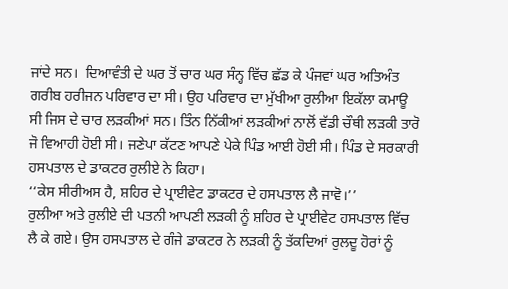ਜਾਂਦੇ ਸਨ।  ਦਿਆਵੰਤੀ ਦੇ ਘਰ ਤੋਂ ਚਾਰ ਘਰ ਸੰਨ੍ਹ ਵਿੱਚ ਛੱਡ ਕੇ ਪੰਜਵਾਂ ਘਰ ਅਤਿਅੰਤ ਗਰੀਬ ਹਰੀਜਨ ਪਰਿਵਾਰ ਦਾ ਸੀ। ਉਹ ਪਰਿਵਾਰ ਦਾ ਮੁੱਖੀਆ ਰੁਲੀਆ ਇਕੱਲਾ ਕਮਾਊ ਸੀ ਜਿਸ ਦੇ ਚਾਰ ਲੜਕੀਆਂ ਸਨ। ਤਿੰਨ ਨਿੱਕੀਆਂ ਲੜਕੀਆਂ ਨਾਲੋਂ ਵੱਡੀ ਚੌਥੀ ਲੜਕੀ ਤਾਰੋ ਜੋ ਵਿਆਹੀ ਹੋਈ ਸੀ। ਜਣੇਪਾ ਕੱਟਣ ਆਪਣੇ ਪੇਕੇ ਪਿੰਡ ਆਈ ਹੋਈ ਸੀ। ਪਿੰਡ ਦੇ ਸਰਕਾਰੀ ਹਸਪਤਾਲ ਦੇ ਡਾਕਟਰ ਰੁਲੀਏ ਨੇ ਕਿਹਾ।
‘‘ਕੇਸ ਸੀਰੀਅਸ ਹੈ, ਸ਼ਹਿਰ ਦੇ ਪ੍ਰਾਈਵੇਟ ਡਾਕਟਰ ਦੇ ਹਸਪਤਾਲ ਲੈ ਜਾਵੋ।’’
ਰੁਲੀਆ ਅਤੇ ਰੁਲੀਏ ਦੀ ਪਤਨੀ ਆਪਣੀ ਲੜਕੀ ਨੂੰ ਸ਼ਹਿਰ ਦੇ ਪ੍ਰਾਈਵੇਟ ਹਸਪਤਾਲ ਵਿੱਚ ਲੈ ਕੇ ਗਏ। ਉਸ ਹਸਪਤਾਲ ਦੇ ਗੰਜੇ ਡਾਕਟਰ ਨੇ ਲੜਕੀ ਨੂੰ ਤੱਕਦਿਆਂ ਰੁਲਦੂ ਹੋਰਾਂ ਨੂੰ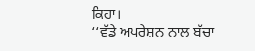ਕਿਹਾ।
‘‘ਵੱਡੇ ਅਪਰੇਸ਼ਨ ਨਾਲ ਬੱਚਾ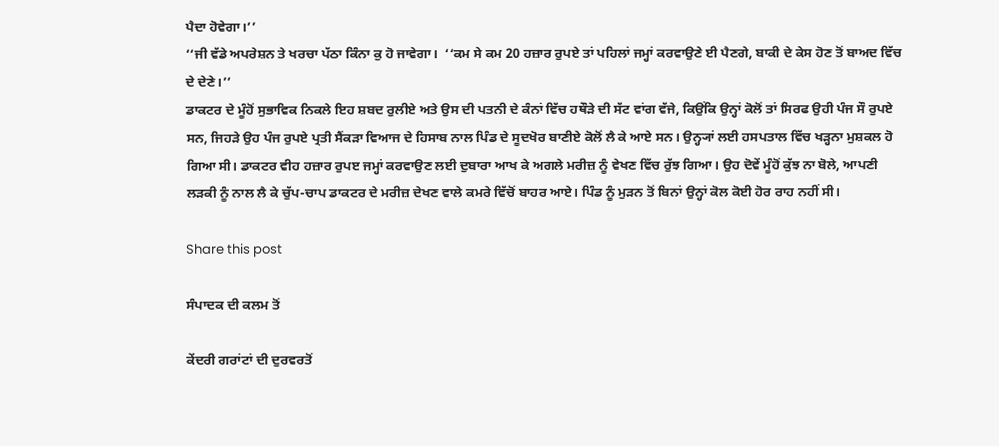ਪੈਦਾ ਹੋਵੇਗਾ।’’
‘‘ਜੀ ਵੱਡੇ ਅਪਰੇਸ਼ਨ ਤੇ ਖਰਚਾ ਪੱਠਾ ਕਿੰਨਾ ਕੁ ਹੋ ਜਾਵੇਗਾ।  ‘‘ਕਮ ਸੇ ਕਮ 20 ਹਜ਼ਾਰ ਰੁਪਏ ਤਾਂ ਪਹਿਲਾਂ ਜਮ੍ਹਾਂ ਕਰਵਾਉਣੇ ਈ ਪੈਣਗੇ, ਬਾਕੀ ਦੇ ਕੇਸ ਹੋਣ ਤੋਂ ਬਾਅਦ ਵਿੱਚ ਦੇ ਦੇਣੇ।’’
ਡਾਕਟਰ ਦੇ ਮੂੰਹੋਂ ਸੁਭਾਵਿਕ ਨਿਕਲੇ ਇਹ ਸ਼ਬਦ ਰੁਲੀਏ ਅਤੇ ਉਸ ਦੀ ਪਤਨੀ ਦੇ ਕੰਨਾਂ ਵਿੱਚ ਹਥੌੜੇ ਦੀ ਸੱਟ ਵਾਂਗ ਵੱਜੇ, ਕਿਉਂਕਿ ਉਨ੍ਹਾਂ ਕੋਲੋਂ ਤਾਂ ਸਿਰਫ ਉਹੀ ਪੰਜ ਸੌ ਰੁਪਏ ਸਨ, ਜਿਹੜੇ ਉਹ ਪੰਜ ਰੁਪਏ ਪ੍ਰਤੀ ਸੈਂਕੜਾ ਵਿਆਜ ਦੇ ਹਿਸਾਬ ਨਾਲ ਪਿੰਡ ਦੇ ਸੂਦਖੋਰ ਬਾਣੀਏ ਕੋਲੋਂ ਲੈ ਕੇ ਆਏ ਸਨ। ਉਨ੍ਹ੍ਯਾਂ ਲਈ ਹਸਪਤਾਲ ਵਿੱਚ ਖੜ੍ਹਨਾ ਮੁਸ਼ਕਲ ਹੋ ਗਿਆ ਸੀ। ਡਾਕਟਰ ਵੀਹ ਹਜ਼ਾਰ ਰੁਪੲ ਜਮ੍ਹਾਂ ਕਰਵਾਉਣ ਲਈ ਦੁਬਾਰਾ ਆਖ ਕੇ ਅਗਲੇ ਮਰੀਜ਼ ਨੂੰ ਵੇਖਣ ਵਿੱਚ ਰੁੱਝ ਗਿਆ। ਉਹ ਦੋਵੇਂ ਮੂੰਹੋਂ ਕੁੱਝ ਨਾ ਬੋਲੇ, ਆਪਣੀ ਲੜਕੀ ਨੂੰ ਨਾਲ ਲੈ ਕੇ ਚੁੱਪ-ਚਾਪ ਡਾਕਟਰ ਦੇ ਮਰੀਜ਼ ਦੇਖਣ ਵਾਲੇ ਕਮਰੇ ਵਿੱਚੋਂ ਬਾਹਰ ਆਏ। ਪਿੰਡ ਨੂੰ ਮੁੜਨ ਤੋਂ ਬਿਨਾਂ ਉਨ੍ਹਾਂ ਕੋਲ ਕੋਈ ਹੋਰ ਰਾਹ ਨਹੀਂ ਸੀ।

Share this post

ਸੰਪਾਦਕ ਦੀ ਕਲਮ ਤੋਂ

ਕੇਂਦਰੀ ਗਰਾਂਟਾਂ ਦੀ ਦੁਰਵਰਤੋਂ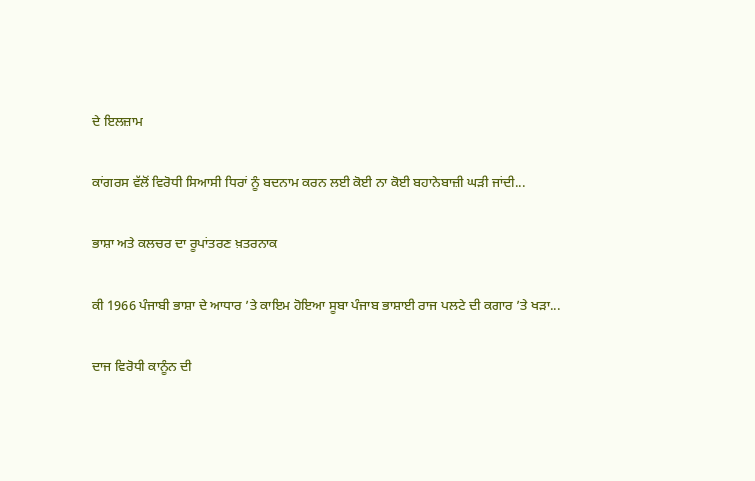ਦੇ ਇਲਜ਼ਾਮ

ਕਾਂਗਰਸ ਵੱਲੋਂ ਵਿਰੋਧੀ ਸਿਆਸੀ ਧਿਰਾਂ ਨੂੰ ਬਦਨਾਮ ਕਰਨ ਲਈ ਕੋਈ ਨਾ ਕੋਈ ਬਹਾਨੇਬਾਜ਼ੀ ਘੜੀ ਜਾਂਦੀ...

ਭਾਸ਼ਾ ਅਤੇ ਕਲਚਰ ਦਾ ਰੂਪਾਂਤਰਣ ਖ਼ਤਰਨਾਕ

ਕੀ 1966 ਪੰਜਾਬੀ ਭਾਸ਼ਾ ਦੇ ਆਧਾਰ ’ਤੇ ਕਾਇਮ ਹੋਇਆ ਸੂਬਾ ਪੰਜਾਬ ਭਾਸ਼ਾਈ ਰਾਜ ਪਲਟੇ ਦੀ ਕਗਾਰ ’ਤੇ ਖੜਾ...

ਦਾਜ ਵਿਰੋਧੀ ਕਾਨੂੰਨ ਦੀ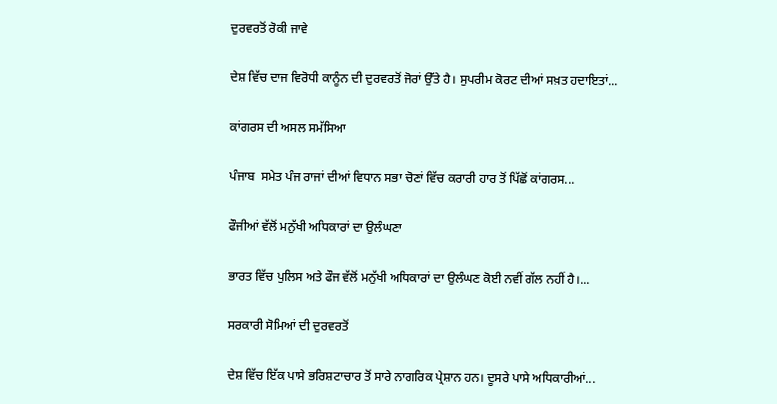ਦੁਰਵਰਤੋਂ ਰੋਕੀ ਜਾਵੇ

ਦੇਸ਼ ਵਿੱਚ ਦਾਜ ਵਿਰੋਧੀ ਕਾਨੂੰਨ ਦੀ ਦੁਰਵਰਤੋਂ ਜੋਰਾਂ ਉੱਤੇ ਹੈ। ਸੁਪਰੀਮ ਕੋਰਟ ਦੀਆਂ ਸਖ਼ਤ ਹਦਾਇਤਾਂ...

ਕਾਂਗਰਸ ਦੀ ਅਸਲ ਸਮੱਸਿਆ

ਪੰਜਾਬ  ਸਮੇਤ ਪੰਜ ਰਾਜਾਂ ਦੀਆਂ ਵਿਧਾਨ ਸਭਾ ਚੋਣਾਂ ਵਿੱਚ ਕਰਾਰੀ ਹਾਰ ਤੋਂ ਪਿੱਛੋਂ ਕਾਂਗਰਸ...

ਫੌਜੀਆਂ ਵੱਲੋਂ ਮਨੁੱਖੀ ਅਧਿਕਾਰਾਂ ਦਾ ਉਲੰਘਣਾ

ਭਾਰਤ ਵਿੱਚ ਪੁਲਿਸ ਅਤੇ ਫੌਜ ਵੱਲੋਂ ਮਨੁੱਖੀ ਅਧਿਕਾਰਾਂ ਦਾ ਉਲੰਘਣ ਕੋਈ ਨਵੀਂ ਗੱਲ ਨਹੀਂ ਹੈ।...

ਸਰਕਾਰੀ ਸੋਮਿਆਂ ਦੀ ਦੁਰਵਰਤੋਂ

ਦੇਸ਼ ਵਿੱਚ ਇੱਕ ਪਾਸੇ ਭਰਿਸ਼ਟਾਚਾਰ ਤੋਂ ਸਾਰੇ ਨਾਗਰਿਕ ਪ੍ਰੇਸ਼ਾਨ ਹਨ। ਦੂਸਰੇ ਪਾਸੇ ਅਧਿਕਾਰੀਆਂ...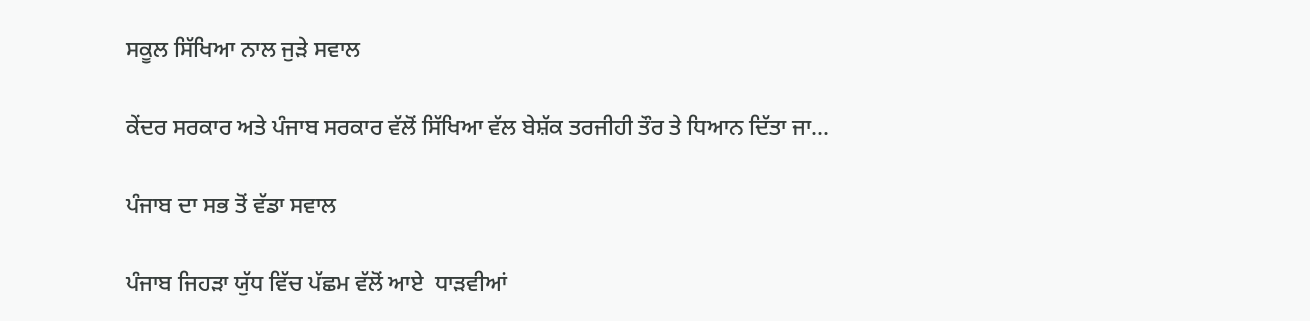ਸਕੂਲ ਸਿੱਖਿਆ ਨਾਲ ਜੁੜੇ ਸਵਾਲ

ਕੇਂਦਰ ਸਰਕਾਰ ਅਤੇ ਪੰਜਾਬ ਸਰਕਾਰ ਵੱਲੋਂ ਸਿੱਖਿਆ ਵੱਲ ਬੇਸ਼ੱਕ ਤਰਜੀਹੀ ਤੌਰ ਤੇ ਧਿਆਨ ਦਿੱਤਾ ਜਾ...

ਪੰਜਾਬ ਦਾ ਸਭ ਤੋਂ ਵੱਡਾ ਸਵਾਲ

ਪੰਜਾਬ ਜਿਹੜਾ ਯੁੱਧ ਵਿੱਚ ਪੱਛਮ ਵੱਲੋਂ ਆਏ  ਧਾੜਵੀਆਂ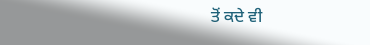ਤੋਂ ਕਦੇ ਵੀ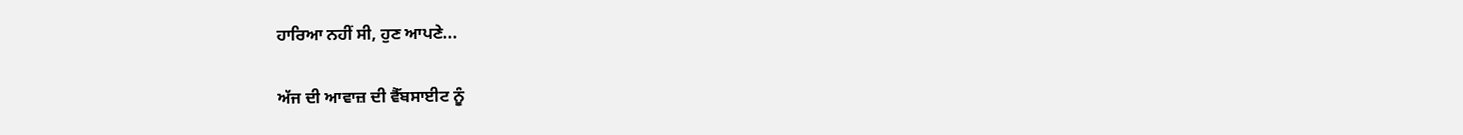ਹਾਰਿਆ ਨਹੀਂ ਸੀ, ਹੁਣ ਆਪਣੇ...

ਅੱਜ ਦੀ ਆਵਾਜ਼ ਦੀ ਵੈੱਬਸਾਈਟ ਨੂੰ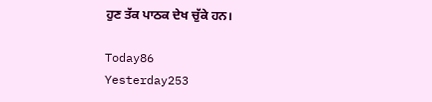ਹੁਣ ਤੱਕ ਪਾਠਕ ਦੇਖ ਚੁੱਕੇ ਹਨ।

Today86
Yesterday253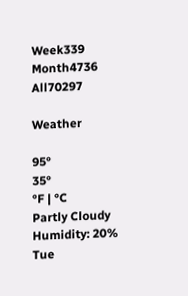Week339
Month4736
All70297

Weather

95°
35°
°F | °C
Partly Cloudy
Humidity: 20%
Tue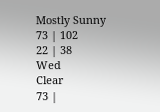Mostly Sunny
73 | 102
22 | 38
Wed
Clear
73 |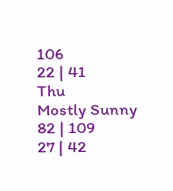106
22 | 41
Thu
Mostly Sunny
82 | 109
27 | 42